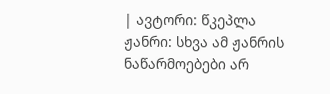| ავტორი: წკეპლა ჟანრი: სხვა ამ ჟანრის ნაწარმოებები არ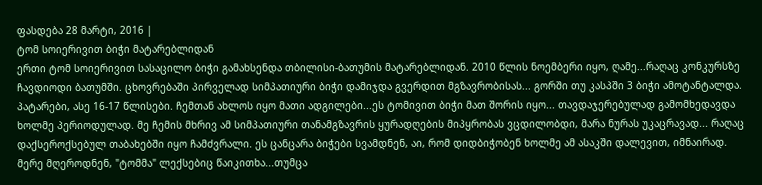ფასდება 28 მარტი, 2016 |
ტომ სოიერივით ბიჭი მატარებლიდან
ერთი ტომ სოიერივით სასაცილო ბიჭი გამახსენდა თბილისი-ბათუმის მატარებლიდან. 2010 წლის ნოემბერი იყო, ღამე...რაღაც კონკურსზე ჩავდიოდი ბათუმში. ცხოვრებაში პირველად სიმპათიური ბიჭი დამიჯდა გვერდით მგზავრობისას... გორში თუ კასპში 3 ბიჭი ამოტანტალდა. პატარები, ასე 16-17 წლისები. ჩემთან ახლოს იყო მათი ადგილები...ეს ტომივით ბიჭი მათ შორის იყო... თავდაჯერებულად გამომხედავდა ხოლმე პერიოდულად. მე ჩემის მხრივ ამ სიმპათიური თანამგზავრის ყურადღების მიპყრობას ვცდილობდი, მარა ნურას უკაცრავად... რაღაც დაქსეროქსებულ თაბახებში იყო ჩამძვრალი. ეს ცანცარა ბიჭები სვამდნენ, აი, რომ დიდბიჭობენ ხოლმე ამ ასაკში დალევით, იმნაირად. მერე მღეროდნენ, "ტომმა" ლექსებიც წაიკითხა...თუმცა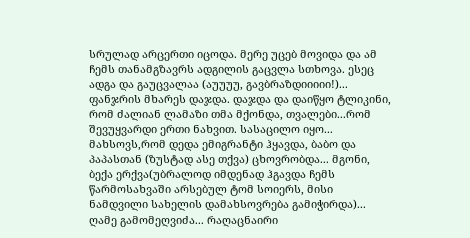სრულად არცერთი იცოდა. მერე უცებ მოვიდა და ამ ჩემს თანამგზავრს ადგილის გაცვლა სთხოვა. ესეც ადგა და გაუცვალაა (აუუუუ, გავბრაზდიიიიი!)... ფანჯრის მხარეს დაჯდა. დაჯდა და დაიწყო ტლიკინი, რომ ძალიან ლამაზი თმა მქონდა, თვალები...რომ შევუყვარდი ერთი ნახვით. სასაცილო იყო... მახსოვს,რომ დედა ემიგრანტი ჰყავდა, ბაბო და პაპასთან (ზუსტად ასე თქვა) ცხოვრობდა... მგონი, ბექა ერქვა(უბრალოდ იმდენად ჰგავდა ჩემს წარმოსახვაში არსებულ ტომ სოიერს, მისი ნამდვილი სახელის დამახსოვრება გამიჭირდა)... ღამე გამომეღვიძა... რაღაცნაირი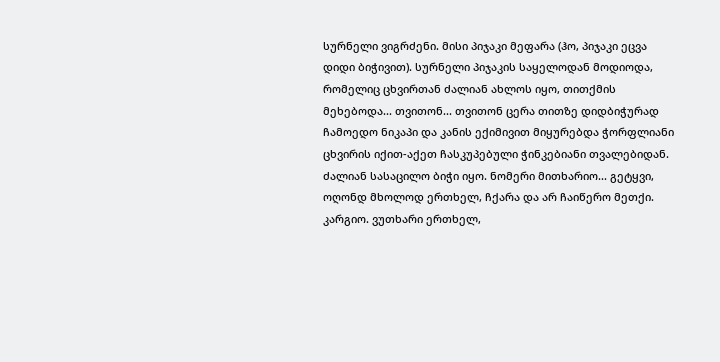სურნელი ვიგრძენი. მისი პიჯაკი მეფარა (ჰო, პიჯაკი ეცვა დიდი ბიჭივით). სურნელი პიჯაკის საყელოდან მოდიოდა, რომელიც ცხვირთან ძალიან ახლოს იყო, თითქმის მეხებოდა... თვითონ... თვითონ ცერა თითზე დიდბიჭურად ჩამოედო ნიკაპი და კანის ექიმივით მიყურებდა ჭორფლიანი ცხვირის იქით-აქეთ ჩასკუპებული ჭინკებიანი თვალებიდან. ძალიან სასაცილო ბიჭი იყო. ნომერი მითხარიო... გეტყვი, ოღონდ მხოლოდ ერთხელ, ჩქარა და არ ჩაიწერო მეთქი. კარგიო. ვუთხარი ერთხელ,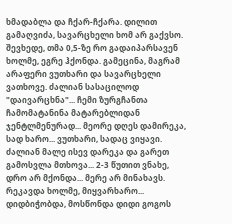ხმადაბლა და ჩქარ-ჩქარა. დილით გამაღვიძა, სავარცხელი ხომ არ გაქვსო. შევხედე, თმა 0,5-ზე რო გადაიპარსავენ ხოლმე, ეგრე ჰქონდა. გამეცინა, მაგრამ არაფერი ვუთხარი და სავარცხელი ვათხოვე. ძალიან სასაცილოდ "დაივარცხნა"... ჩემი ზურგჩანთა ჩამომატანინა მატარებლიდან ჯენტლმენურად... მეორე დღეს დამირეკა, სად ხარო... ვუთხარი, სადაც ვიყავი. ძალიან მალე ისევ დარეკა და გარეთ გამოსვლა მთხოვა... 2-3 წუთით ვნახე, დრო არ მქონდა... მერე არ მინახავს. რეკავდა ხოლმე, მიყვარხარო... დიდბიჭობდა, მოსწონდა დიდი გოგოს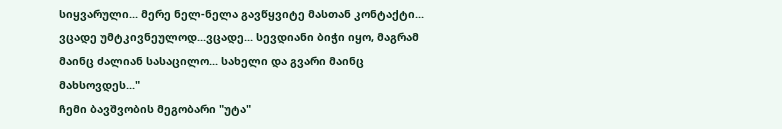სიყვარული... მერე ნელ-ნელა გავწყვიტე მასთან კონტაქტი... ვცადე უმტკივნეულოდ...ვცადე... სევდიანი ბიჭი იყო, მაგრამ მაინც ძალიან სასაცილო... სახელი და გვარი მაინც მახსოვდეს..."
ჩემი ბავშვობის მეგობარი "უტა"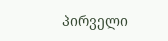პირველი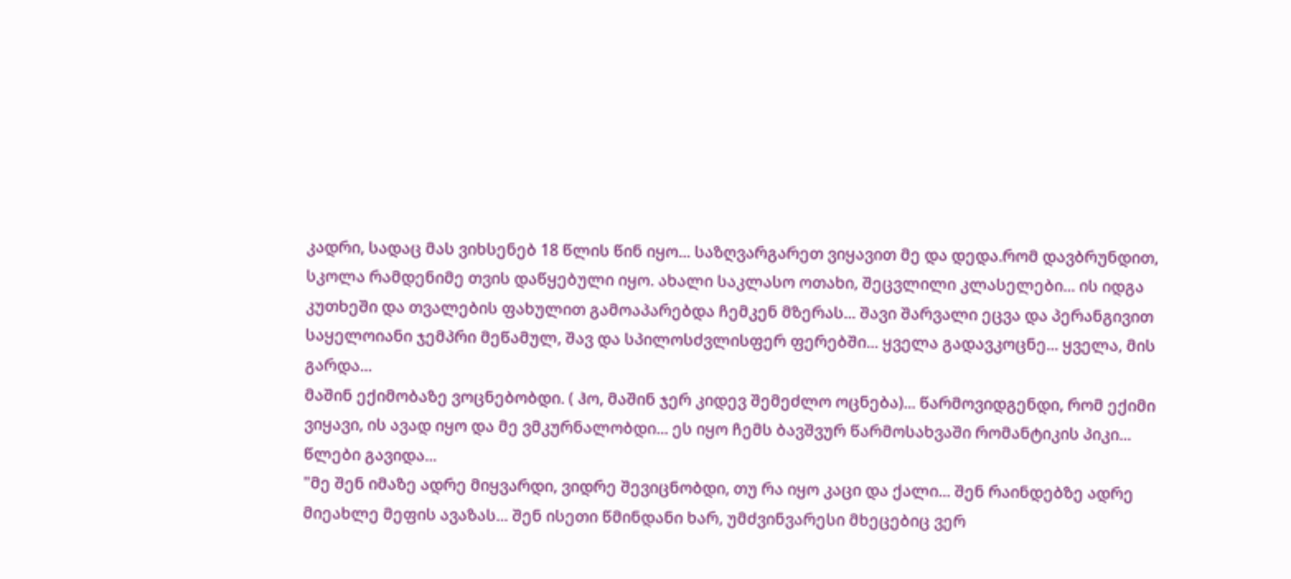კადრი, სადაც მას ვიხსენებ 18 წლის წინ იყო... საზღვარგარეთ ვიყავით მე და დედა.რომ დავბრუნდით, სკოლა რამდენიმე თვის დაწყებული იყო. ახალი საკლასო ოთახი, შეცვლილი კლასელები... ის იდგა კუთხეში და თვალების ფახულით გამოაპარებდა ჩემკენ მზერას... შავი შარვალი ეცვა და პერანგივით საყელოიანი ჯემპრი მეწამულ, შავ და სპილოსძვლისფერ ფერებში... ყველა გადავკოცნე... ყველა, მის გარდა...
მაშინ ექიმობაზე ვოცნებობდი. ( ჰო, მაშინ ჯერ კიდევ შემეძლო ოცნება)... წარმოვიდგენდი, რომ ექიმი ვიყავი, ის ავად იყო და მე ვმკურნალობდი... ეს იყო ჩემს ბავშვურ წარმოსახვაში რომანტიკის პიკი...
წლები გავიდა...
"მე შენ იმაზე ადრე მიყვარდი, ვიდრე შევიცნობდი, თუ რა იყო კაცი და ქალი... შენ რაინდებზე ადრე მიეახლე მეფის ავაზას... შენ ისეთი წმინდანი ხარ, უმძვინვარესი მხეცებიც ვერ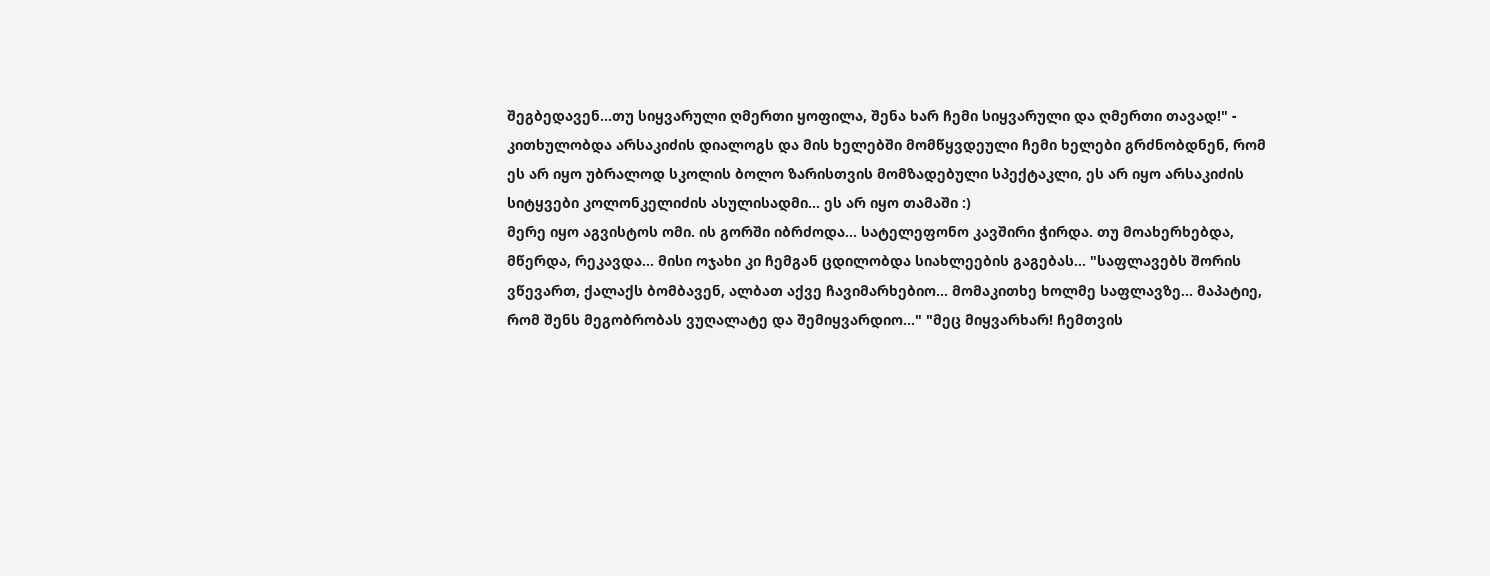შეგბედავენ...თუ სიყვარული ღმერთი ყოფილა, შენა ხარ ჩემი სიყვარული და ღმერთი თავად!" - კითხულობდა არსაკიძის დიალოგს და მის ხელებში მომწყვდეული ჩემი ხელები გრძნობდნენ, რომ ეს არ იყო უბრალოდ სკოლის ბოლო ზარისთვის მომზადებული სპექტაკლი, ეს არ იყო არსაკიძის სიტყვები კოლონკელიძის ასულისადმი... ეს არ იყო თამაში :)
მერე იყო აგვისტოს ომი. ის გორში იბრძოდა... სატელეფონო კავშირი ჭირდა. თუ მოახერხებდა, მწერდა, რეკავდა... მისი ოჯახი კი ჩემგან ცდილობდა სიახლეების გაგებას... "საფლავებს შორის ვწევართ, ქალაქს ბომბავენ, ალბათ აქვე ჩავიმარხებიო... მომაკითხე ხოლმე საფლავზე... მაპატიე, რომ შენს მეგობრობას ვუღალატე და შემიყვარდიო..." "მეც მიყვარხარ! ჩემთვის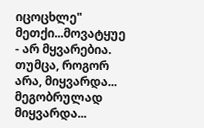იცოცხლე" მეთქი...მოვატყუე - არ მყვარებია. თუმცა, როგორ არა, მიყვარდა... მეგობრულად მიყვარდა...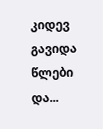კიდევ გავიდა წლები და...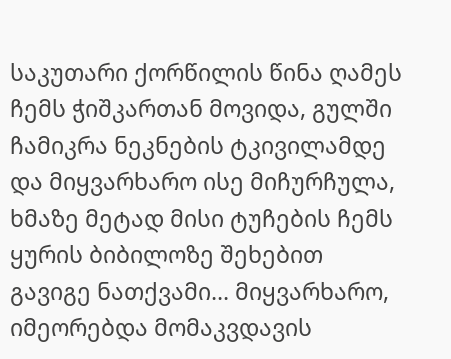საკუთარი ქორწილის წინა ღამეს ჩემს ჭიშკართან მოვიდა, გულში ჩამიკრა ნეკნების ტკივილამდე და მიყვარხარო ისე მიჩურჩულა, ხმაზე მეტად მისი ტუჩების ჩემს ყურის ბიბილოზე შეხებით გავიგე ნათქვამი... მიყვარხარო, იმეორებდა მომაკვდავის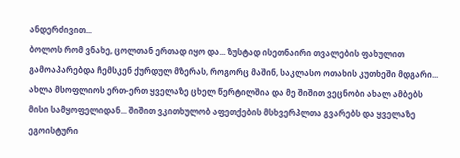ანდერძივით...
ბოლოს რომ ვნახე, ცოლთან ერთად იყო და... ზუსტად ისეთნაირი თვალების ფახულით გამოაპარებდა ჩემსკენ ქურდულ მზერას, როგორც მაშინ, საკლასო ოთახის კუთხეში მდგარი...
ახლა მსოფლიოს ერთ-ერთ ყველაზე ცხელ წერტილშია და მე შიშით ვეცნობი ახალ ამბებს მისი სამყოფელიდან... შიშით ვკითხულობ აფეთქების მსხვერპლთა გვარებს და ყველაზე ეგოისტური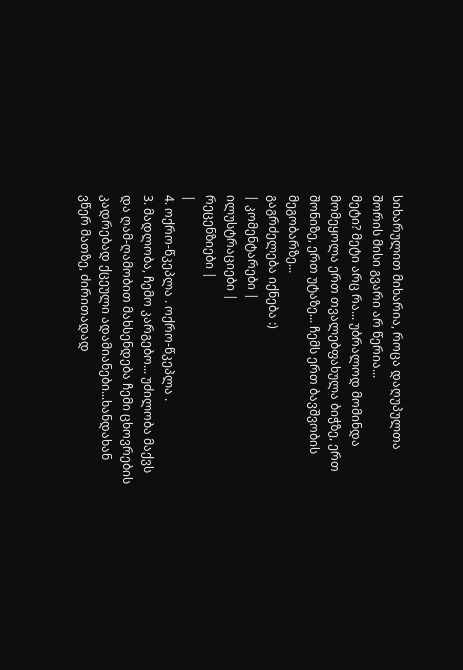სიხარულით მიხარია, როცა დაღუპულთა შორის მისი გვარი არ წერია...
მეტი? მეტი არც რა... უბრალოდ მომინდა მომეყოლა ერთ თვალებფახულა ბიჭზე, ერთ შონიზე, ერთ უტაზე... ჩემს ერთ ბავშვობის მეგობარზე...
გაგრძელება იქნება :)
| კომენტარები |
ილუსტრაციები |
რეცენზიები |
|
4. ოქრო-წკეპლა . ოქრო-წკეპლა .
3. მადლობა, ჩემო კარგებო... უძილობა მაქვს და ღამ-ღამობით მახსენდება ჩემი ცხოვრების კადრებად ქცეული ადამიანები...ხანდახან ვწერ მათზე, ძირითადად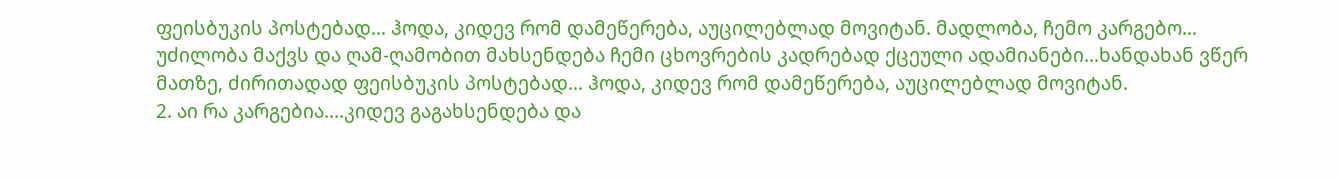ფეისბუკის პოსტებად... ჰოდა, კიდევ რომ დამეწერება, აუცილებლად მოვიტან. მადლობა, ჩემო კარგებო... უძილობა მაქვს და ღამ-ღამობით მახსენდება ჩემი ცხოვრების კადრებად ქცეული ადამიანები...ხანდახან ვწერ მათზე, ძირითადად ფეისბუკის პოსტებად... ჰოდა, კიდევ რომ დამეწერება, აუცილებლად მოვიტან.
2. აი რა კარგებია....კიდევ გაგახსენდება და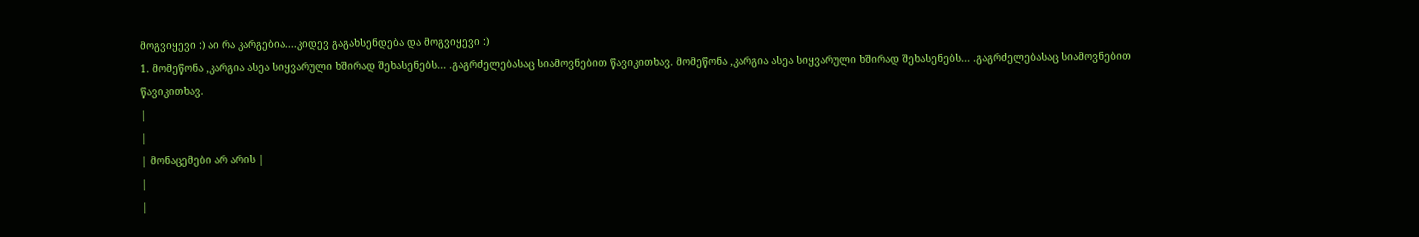მოგვიყევი :) აი რა კარგებია....კიდევ გაგახსენდება და მოგვიყევი :)
1. მომეწონა ,კარგია ასეა სიყვარული ხშირად შეხასენებს... .გაგრძელებასაც სიამოვნებით წავიკითხავ. მომეწონა ,კარგია ასეა სიყვარული ხშირად შეხასენებს... .გაგრძელებასაც სიამოვნებით წავიკითხავ.
|
|
| მონაცემები არ არის |
|
|